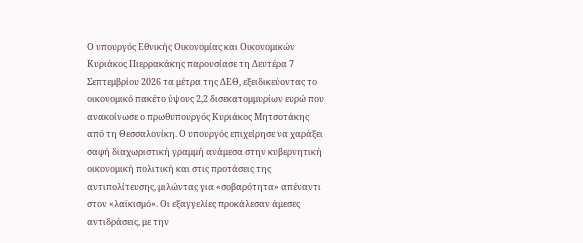Ο υπουργός Εθνικής Οικονομίας και Οικονομικών Κυριάκος Πιερρακάκης παρουσίασε τη Δευτέρα 7 Σεπτεμβρίου 2026 τα μέτρα της ΔΕΘ, εξειδικεύοντας το οικονομικό πακέτο ύψους 2,2 δισεκατομμυρίων ευρώ που ανακοίνωσε ο πρωθυπουργός Κυριάκος Μητσοτάκης από τη Θεσσαλονίκη. Ο υπουργός επιχείρησε να χαράξει σαφή διαχωριστική γραμμή ανάμεσα στην κυβερνητική οικονομική πολιτική και στις προτάσεις της αντιπολίτευσης, μιλώντας για «σοβαρότητα» απέναντι στον «λαϊκισμό». Οι εξαγγελίες προκάλεσαν άμεσες αντιδράσεις, με την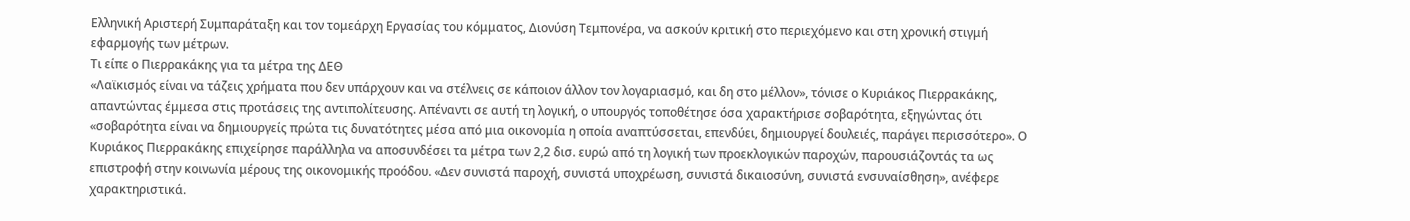Ελληνική Αριστερή Συμπαράταξη και τον τομεάρχη Εργασίας του κόμματος, Διονύση Τεμπονέρα, να ασκούν κριτική στο περιεχόμενο και στη χρονική στιγμή εφαρμογής των μέτρων.
Τι είπε ο Πιερρακάκης για τα μέτρα της ΔΕΘ
«Λαϊκισμός είναι να τάζεις χρήματα που δεν υπάρχουν και να στέλνεις σε κάποιον άλλον τον λογαριασμό, και δη στο μέλλον», τόνισε ο Κυριάκος Πιερρακάκης, απαντώντας έμμεσα στις προτάσεις της αντιπολίτευσης. Απέναντι σε αυτή τη λογική, ο υπουργός τοποθέτησε όσα χαρακτήρισε σοβαρότητα, εξηγώντας ότι «σοβαρότητα είναι να δημιουργείς πρώτα τις δυνατότητες μέσα από μια οικονομία η οποία αναπτύσσεται, επενδύει, δημιουργεί δουλειές, παράγει περισσότερο». Ο Κυριάκος Πιερρακάκης επιχείρησε παράλληλα να αποσυνδέσει τα μέτρα των 2,2 δισ. ευρώ από τη λογική των προεκλογικών παροχών, παρουσιάζοντάς τα ως επιστροφή στην κοινωνία μέρους της οικονομικής προόδου. «Δεν συνιστά παροχή, συνιστά υποχρέωση, συνιστά δικαιοσύνη, συνιστά ενσυναίσθηση», ανέφερε χαρακτηριστικά.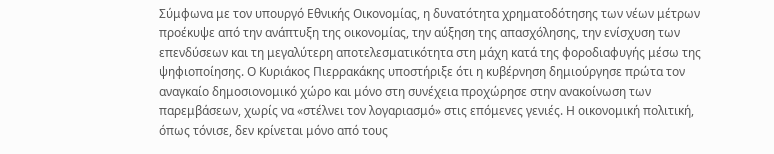Σύμφωνα με τον υπουργό Εθνικής Οικονομίας, η δυνατότητα χρηματοδότησης των νέων μέτρων προέκυψε από την ανάπτυξη της οικονομίας, την αύξηση της απασχόλησης, την ενίσχυση των επενδύσεων και τη μεγαλύτερη αποτελεσματικότητα στη μάχη κατά της φοροδιαφυγής μέσω της ψηφιοποίησης. Ο Κυριάκος Πιερρακάκης υποστήριξε ότι η κυβέρνηση δημιούργησε πρώτα τον αναγκαίο δημοσιονομικό χώρο και μόνο στη συνέχεια προχώρησε στην ανακοίνωση των παρεμβάσεων, χωρίς να «στέλνει τον λογαριασμό» στις επόμενες γενιές. Η οικονομική πολιτική, όπως τόνισε, δεν κρίνεται μόνο από τους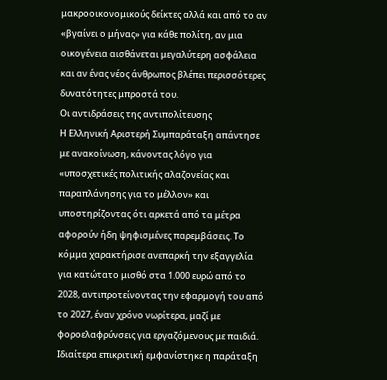μακροοικονομικούς δείκτες αλλά και από το αν «βγαίνει ο μήνας» για κάθε πολίτη, αν μια οικογένεια αισθάνεται μεγαλύτερη ασφάλεια και αν ένας νέος άνθρωπος βλέπει περισσότερες δυνατότητες μπροστά του.
Οι αντιδράσεις της αντιπολίτευσης
Η Ελληνική Αριστερή Συμπαράταξη απάντησε με ανακοίνωση, κάνοντας λόγο για «υποσχετικές πολιτικής αλαζονείας και παραπλάνησης για το μέλλον» και υποστηρίζοντας ότι αρκετά από τα μέτρα αφορούν ήδη ψηφισμένες παρεμβάσεις. Το κόμμα χαρακτήρισε ανεπαρκή την εξαγγελία για κατώτατο μισθό στα 1.000 ευρώ από το 2028, αντιπροτείνοντας την εφαρμογή του από το 2027, έναν χρόνο νωρίτερα, μαζί με φοροελαφρύνσεις για εργαζόμενους με παιδιά. Ιδιαίτερα επικριτική εμφανίστηκε η παράταξη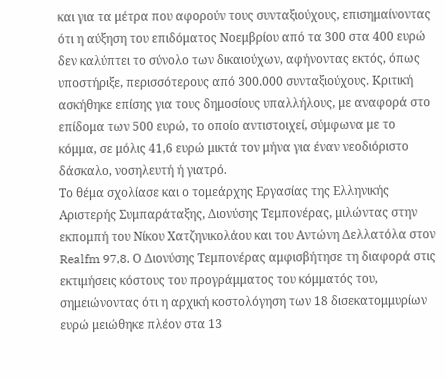και για τα μέτρα που αφορούν τους συνταξιούχους, επισημαίνοντας ότι η αύξηση του επιδόματος Νοεμβρίου από τα 300 στα 400 ευρώ δεν καλύπτει το σύνολο των δικαιούχων, αφήνοντας εκτός, όπως υποστήριξε, περισσότερους από 300.000 συνταξιούχους. Κριτική ασκήθηκε επίσης για τους δημοσίους υπαλλήλους, με αναφορά στο επίδομα των 500 ευρώ, το οποίο αντιστοιχεί, σύμφωνα με το κόμμα, σε μόλις 41,6 ευρώ μικτά τον μήνα για έναν νεοδιόριστο δάσκαλο, νοσηλευτή ή γιατρό.
Το θέμα σχολίασε και ο τομεάρχης Εργασίας της Ελληνικής Αριστερής Συμπαράταξης, Διονύσης Τεμπονέρας, μιλώντας στην εκπομπή του Νίκου Χατζηνικολάου και του Αντώνη Δελλατόλα στον Realfm 97,8. Ο Διονύσης Τεμπονέρας αμφισβήτησε τη διαφορά στις εκτιμήσεις κόστους του προγράμματος του κόμματός του, σημειώνοντας ότι η αρχική κοστολόγηση των 18 δισεκατομμυρίων ευρώ μειώθηκε πλέον στα 13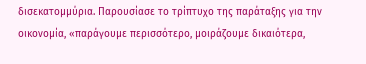δισεκατομμύρια. Παρουσίασε το τρίπτυχο της παράταξης για την οικονομία, «παράγουμε περισσότερο, μοιράζουμε δικαιότερα,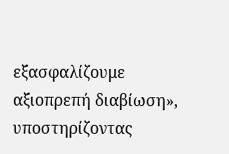εξασφαλίζουμε αξιοπρεπή διαβίωση», υποστηρίζοντας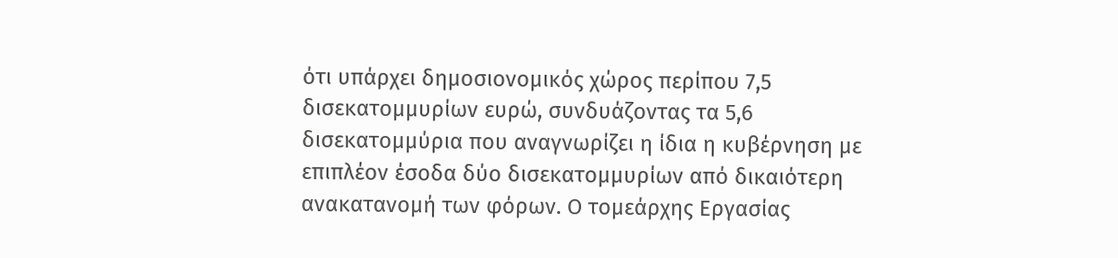ότι υπάρχει δημοσιονομικός χώρος περίπου 7,5 δισεκατομμυρίων ευρώ, συνδυάζοντας τα 5,6 δισεκατομμύρια που αναγνωρίζει η ίδια η κυβέρνηση με επιπλέον έσοδα δύο δισεκατομμυρίων από δικαιότερη ανακατανομή των φόρων. Ο τομεάρχης Εργασίας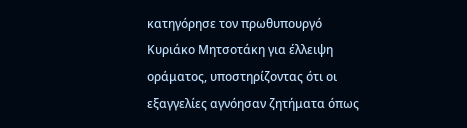κατηγόρησε τον πρωθυπουργό Κυριάκο Μητσοτάκη για έλλειψη οράματος, υποστηρίζοντας ότι οι εξαγγελίες αγνόησαν ζητήματα όπως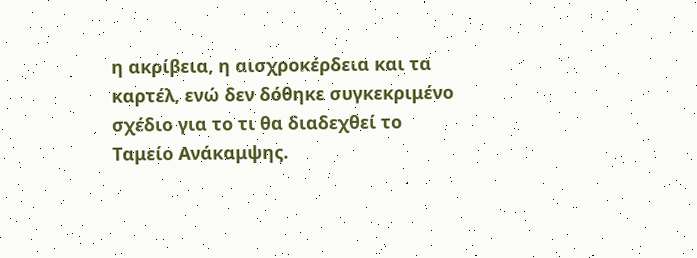η ακρίβεια, η αισχροκέρδεια και τα καρτέλ, ενώ δεν δόθηκε συγκεκριμένο σχέδιο για το τι θα διαδεχθεί το Ταμείο Ανάκαμψης.